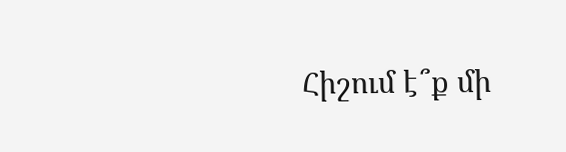Հիշում է՞ք մի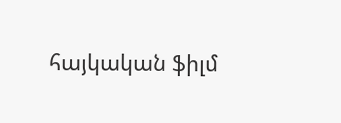հայկական ֆիլմ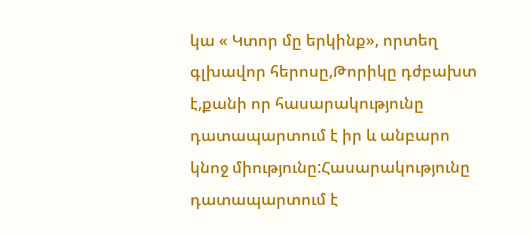կա « Կտոր մը երկինք», որտեղ գլխավոր հերոսը,Թորիկը դժբախտ է,քանի որ հասարակությունը դատապարտում է իր և անբարո կնոջ միությունը:Հասարակությունը դատապարտում է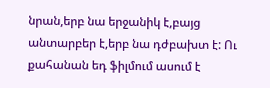նրան,երբ նա երջանիկ է,բայց անտարբեր է,երբ նա դժբախտ է: Ու քահանան եդ ֆիլմում ասում է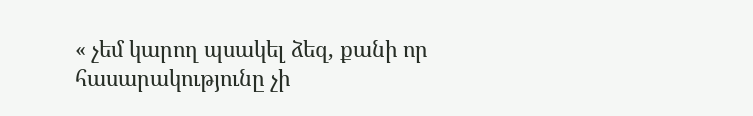« չեմ կարող պսակել ձեզ, քանի որ հասարակությունը չի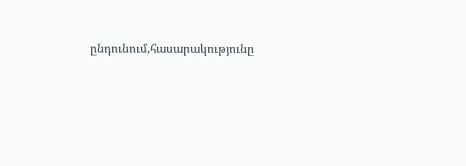ընդունում,հասարակությունը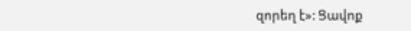զորեղ է»: Ցավոք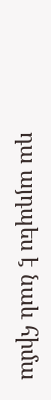դա այդպես է նաև հիմա